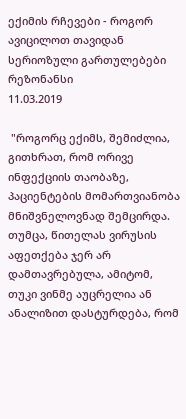ექიმის რჩევები - როგორ ავიცილოთ თავიდან სერიოზული გართულებები
რეზონანსი
11.03.2019

 "როგორც ექიმს, შემიძლია, გითხრათ, რომ ორივე ინფექციის თაობაზე, პაციენტების მომართვიანობა მნიშვნელოვნად შემცირდა. თუმცა, წითელას ვირუსის აფეთქება ჯერ არ დამთავრებულა, ამიტომ, თუკი ვინმე აუცრელია ან ანალიზით დასტურდება, რომ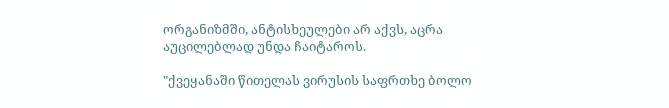ორგანიზმში, ანტისხეულები არ აქვს, აცრა აუცილებლად უნდა ჩაიტაროს.

"ქვეყანაში წითელას ვირუსის საფრთხე ბოლო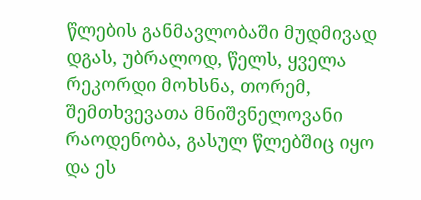წლების განმავლობაში მუდმივად დგას, უბრალოდ, წელს, ყველა რეკორდი მოხსნა, თორემ, შემთხვევათა მნიშვნელოვანი რაოდენობა, გასულ წლებშიც იყო და ეს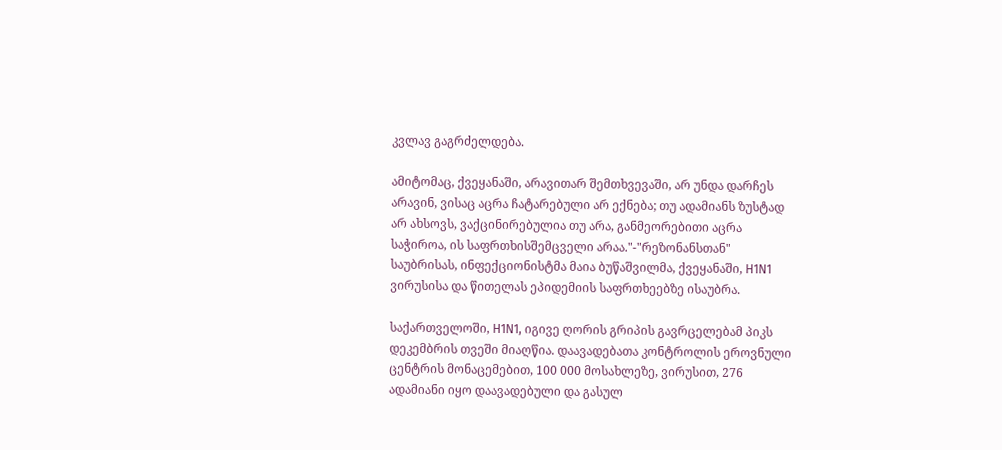კვლავ გაგრძელდება.

ამიტომაც, ქვეყანაში, არავითარ შემთხვევაში, არ უნდა დარჩეს არავინ, ვისაც აცრა ჩატარებული არ ექნება; თუ ადამიანს ზუსტად არ ახსოვს, ვაქცინირებულია თუ არა, განმეორებითი აცრა საჭიროა, ის საფრთხისშემცველი არაა."-"რეზონანსთან" საუბრისას, ინფექციონისტმა მაია ბუწაშვილმა, ქვეყანაში, H1N1 ვირუსისა და წითელას ეპიდემიის საფრთხეებზე ისაუბრა.

საქართველოში, H1N1, იგივე ღორის გრიპის გავრცელებამ პიკს დეკემბრის თვეში მიაღწია. დაავადებათა კონტროლის ეროვნული ცენტრის მონაცემებით, 100 000 მოსახლეზე, ვირუსით, 276 ადამიანი იყო დაავადებული და გასულ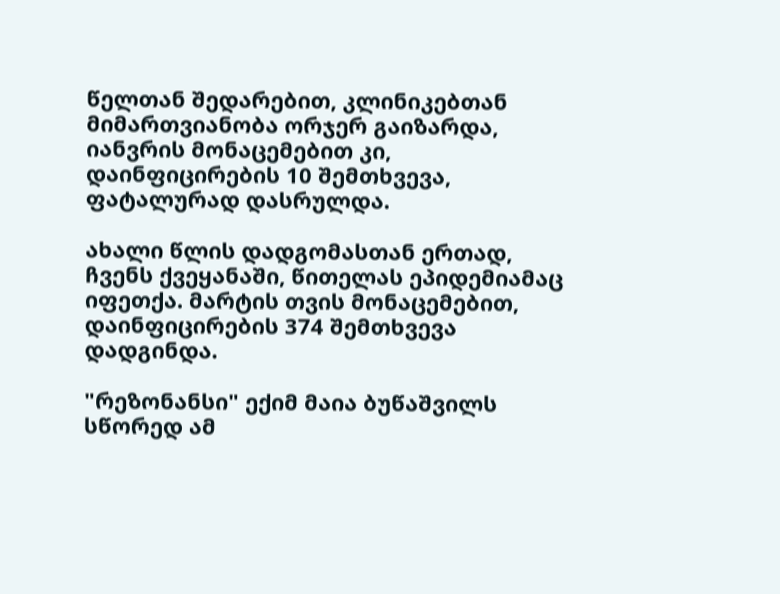წელთან შედარებით, კლინიკებთან მიმართვიანობა ორჯერ გაიზარდა, იანვრის მონაცემებით კი, დაინფიცირების 10 შემთხვევა, ფატალურად დასრულდა.

ახალი წლის დადგომასთან ერთად, ჩვენს ქვეყანაში, წითელას ეპიდემიამაც იფეთქა. მარტის თვის მონაცემებით, დაინფიცირების 374 შემთხვევა დადგინდა.

"რეზონანსი" ექიმ მაია ბუწაშვილს სწორედ ამ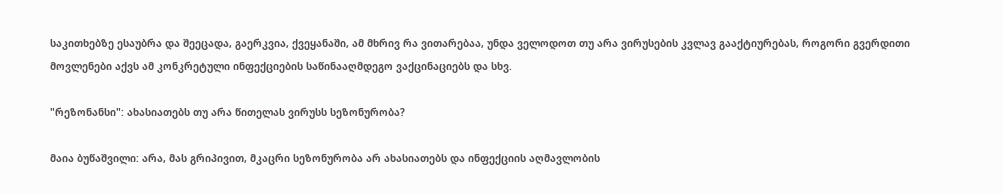საკითხებზე ესაუბრა და შეეცადა, გაერკვია, ქვეყანაში, ამ მხრივ რა ვითარებაა, უნდა ველოდოთ თუ არა ვირუსების კვლავ გააქტიურებას, როგორი გვერდითი მოვლენები აქვს ამ კონკრეტული ინფექციების საწინააღმდეგო ვაქცინაციებს და სხვ.

"რეზონანსი": ახასიათებს თუ არა წითელას ვირუსს სეზონურობა?

მაია ბუწაშვილი: არა, მას გრიპივით, მკაცრი სეზონურობა არ ახასიათებს და ინფექციის აღმავლობის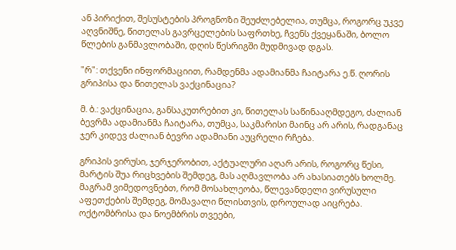ან პირიქით, შესუსტების პროგნოზი შეუძლებელია, თუმცა, როგორც უკვე აღვნიშნე, წითელას გავრცელების საფრთხე, ჩვენს ქვეყანაში, ბოლო წლების განმავლობაში, დღის წესრიგში მუდმივად დგას.

"რ": თქვენი ინფორმაციით, რამდენმა ადამიანმა ჩაიტარა ე.წ. ღორის გრიპისა და წითელას ვაქცინაცია?

მ. ბ.: ვაქცინაცია, განსაკუთრებით კი, წითელას საწინააღმდეგო, ძალიან ბევრმა ადამიანმა ჩაიტარა, თუმცა, საკმარისი მაინც არ არის, რადგანაც ჯერ კიდევ ძალიან ბევრი ადამიანი აუცრელი რჩება.

გრიპის ვირუსი, ჯერჯერობით, აქტუალური აღარ არის, როგორც წესი, მარტის შუა რიცხვების შემდეგ, მას აღმავლობა არ ახასიათებს ხოლმე. მაგრამ ვიმედოვნებთ, რომ მოსახლეობა, წლევანდელი ვირუსული აფეთქების შემდეგ, მომავალი წლისთვის, დროულად აიცრება. ოქტომბრისა და ნოემბრის თვეები,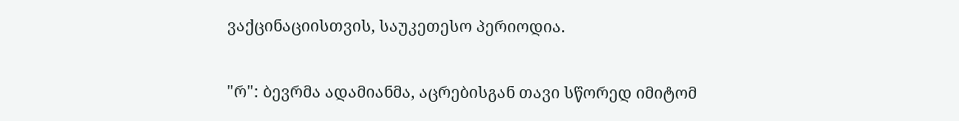ვაქცინაციისთვის, საუკეთესო პერიოდია.

"რ": ბევრმა ადამიანმა, აცრებისგან თავი სწორედ იმიტომ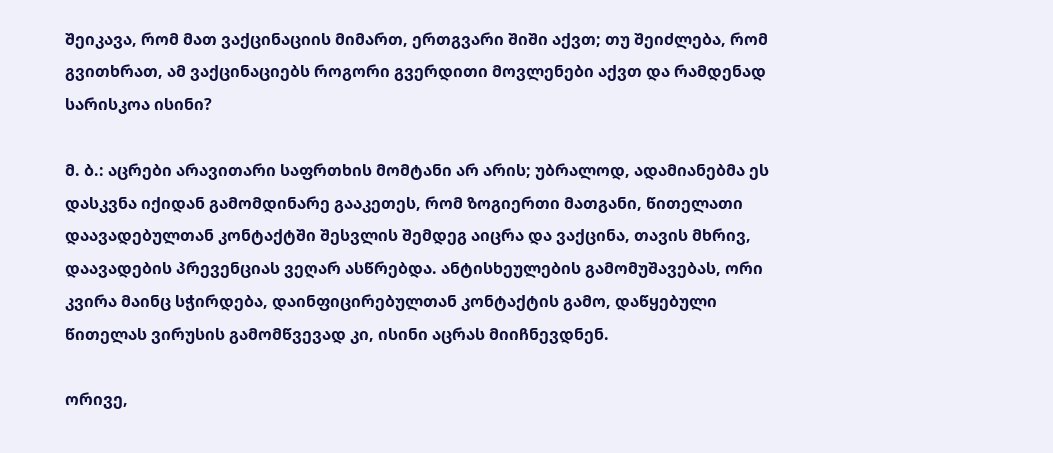შეიკავა, რომ მათ ვაქცინაციის მიმართ, ერთგვარი შიში აქვთ; თუ შეიძლება, რომ გვითხრათ, ამ ვაქცინაციებს როგორი გვერდითი მოვლენები აქვთ და რამდენად სარისკოა ისინი?

მ. ბ.: აცრები არავითარი საფრთხის მომტანი არ არის; უბრალოდ, ადამიანებმა ეს დასკვნა იქიდან გამომდინარე გააკეთეს, რომ ზოგიერთი მათგანი, წითელათი დაავადებულთან კონტაქტში შესვლის შემდეგ აიცრა და ვაქცინა, თავის მხრივ, დაავადების პრევენციას ვეღარ ასწრებდა. ანტისხეულების გამომუშავებას, ორი კვირა მაინც სჭირდება, დაინფიცირებულთან კონტაქტის გამო, დაწყებული წითელას ვირუსის გამომწვევად კი, ისინი აცრას მიიჩნევდნენ.

ორივე,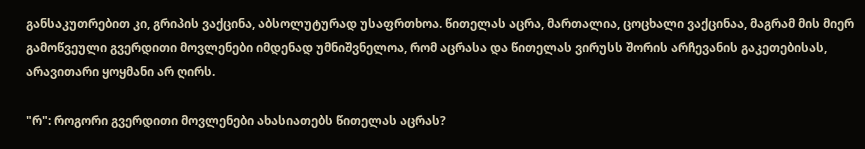განსაკუთრებით კი, გრიპის ვაქცინა, აბსოლუტურად უსაფრთხოა. წითელას აცრა, მართალია, ცოცხალი ვაქცინაა, მაგრამ მის მიერ გამოწვეული გვერდითი მოვლენები იმდენად უმნიშვნელოა, რომ აცრასა და წითელას ვირუსს შორის არჩევანის გაკეთებისას, არავითარი ყოყმანი არ ღირს.

"რ": როგორი გვერდითი მოვლენები ახასიათებს წითელას აცრას?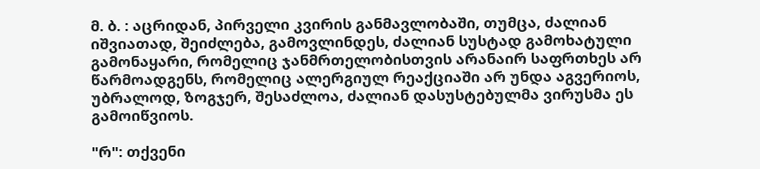მ. ბ. : აცრიდან, პირველი კვირის განმავლობაში, თუმცა, ძალიან იშვიათად, შეიძლება, გამოვლინდეს, ძალიან სუსტად გამოხატული გამონაყარი, რომელიც ჯანმრთელობისთვის არანაირ საფრთხეს არ წარმოადგენს, რომელიც ალერგიულ რეაქციაში არ უნდა აგვერიოს, უბრალოდ, ზოგჯერ, შესაძლოა, ძალიან დასუსტებულმა ვირუსმა ეს გამოიწვიოს.

"რ": თქვენი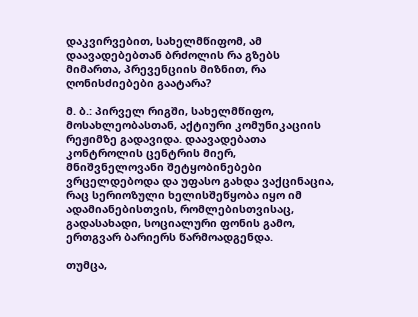დაკვირვებით, სახელმწიფომ, ამ დაავადებებთან ბრძოლის რა გზებს მიმართა, პრევენციის მიზნით, რა ღონისძიებები გაატარა?

მ. ბ.: პირველ რიგში, სახელმწიფო, მოსახლეობასთან, აქტიური კომუნიკაციის რეჟიმზე გადავიდა. დაავადებათა კონტროლის ცენტრის მიერ, მნიშვნელოვანი შეტყობინებები ვრცელდებოდა და უფასო გახდა ვაქცინაცია, რაც სერიოზული ხელისშეწყობა იყო იმ ადამიანებისთვის, რომლებისთვისაც, გადასახადი, სოციალური ფონის გამო, ერთგვარ ბარიერს წარმოადგენდა.

თუმცა,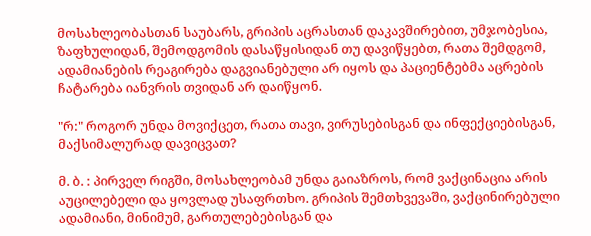მოსახლეობასთან საუბარს, გრიპის აცრასთან დაკავშირებით, უმჯობესია, ზაფხულიდან, შემოდგომის დასაწყისიდან თუ დავიწყებთ, რათა შემდგომ, ადამიანების რეაგირება დაგვიანებული არ იყოს და პაციენტებმა აცრების ჩატარება იანვრის თვიდან არ დაიწყონ.

"რ:" როგორ უნდა მოვიქცეთ, რათა თავი, ვირუსებისგან და ინფექციებისგან, მაქსიმალურად დავიცვათ?

მ. ბ. : პირველ რიგში, მოსახლეობამ უნდა გაიაზროს, რომ ვაქცინაცია არის აუცილებელი და ყოვლად უსაფრთხო. გრიპის შემთხვევაში, ვაქცინირებული ადამიანი, მინიმუმ, გართულებებისგან და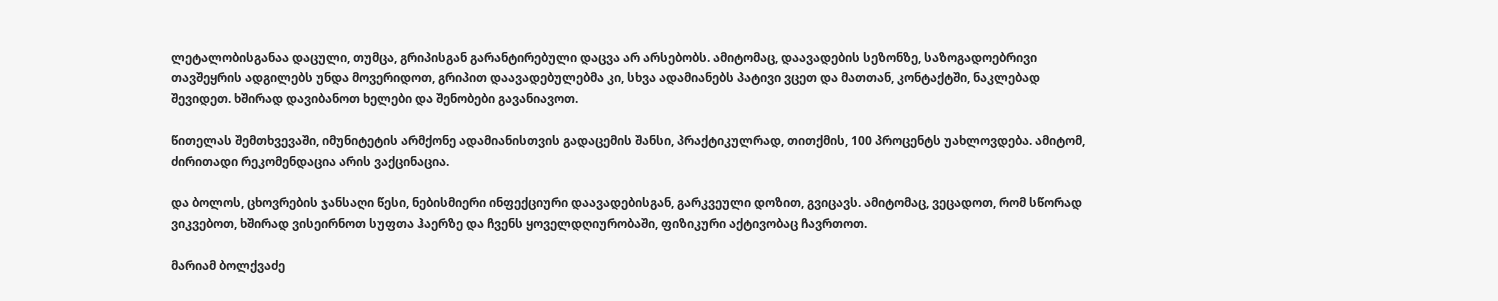ლეტალობისგანაა დაცული, თუმცა, გრიპისგან გარანტირებული დაცვა არ არსებობს. ამიტომაც, დაავადების სეზონზე, საზოგადოებრივი თავშეყრის ადგილებს უნდა მოვერიდოთ, გრიპით დაავადებულებმა კი, სხვა ადამიანებს პატივი ვცეთ და მათთან, კონტაქტში, ნაკლებად შევიდეთ. ხშირად დავიბანოთ ხელები და შენობები გავანიავოთ.

წითელას შემთხვევაში, იმუნიტეტის არმქონე ადამიანისთვის გადაცემის შანსი, პრაქტიკულრად, თითქმის, 100 პროცენტს უახლოვდება. ამიტომ, ძირითადი რეკომენდაცია არის ვაქცინაცია.

და ბოლოს, ცხოვრების ჯანსაღი წესი, ნებისმიერი ინფექციური დაავადებისგან, გარკვეული დოზით, გვიცავს. ამიტომაც, ვეცადოთ, რომ სწორად ვიკვებოთ, ხშირად ვისეირნოთ სუფთა ჰაერზე და ჩვენს ყოველდღიურობაში, ფიზიკური აქტივობაც ჩავრთოთ.

მარიამ ბოლქვაძე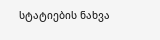სტატიების ნახვა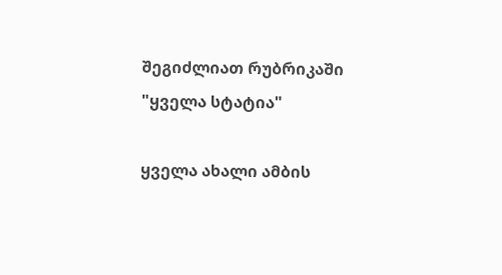შეგიძლიათ რუბრიკაში "ყველა სტატია"

ყველა ახალი ამბის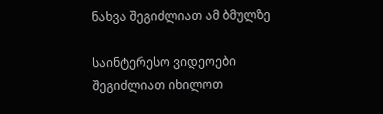ნახვა შეგიძლიათ ამ ბმულზე

საინტერესო ვიდეოები შეგიძლიათ იხილოთ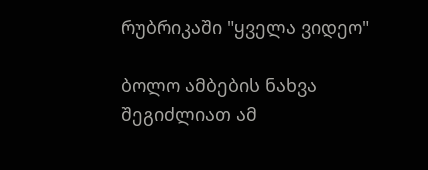რუბრიკაში "ყველა ვიდეო"

ბოლო ამბების ნახვა შეგიძლიათ ამ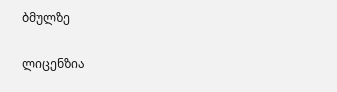ბმულზე

ლიცენზია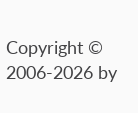Copyright © 2006-2026 by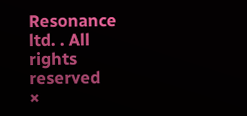Resonance ltd. . All rights reserved
×